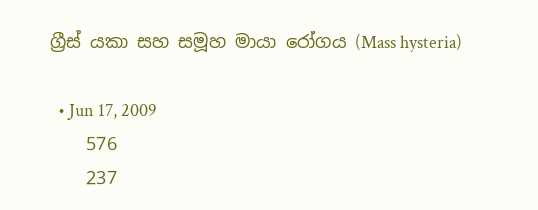ග්‍රීස් යකා සහ සමූහ මායා රෝගය (Mass hysteria)

  • Jun 17, 2009
    576
    237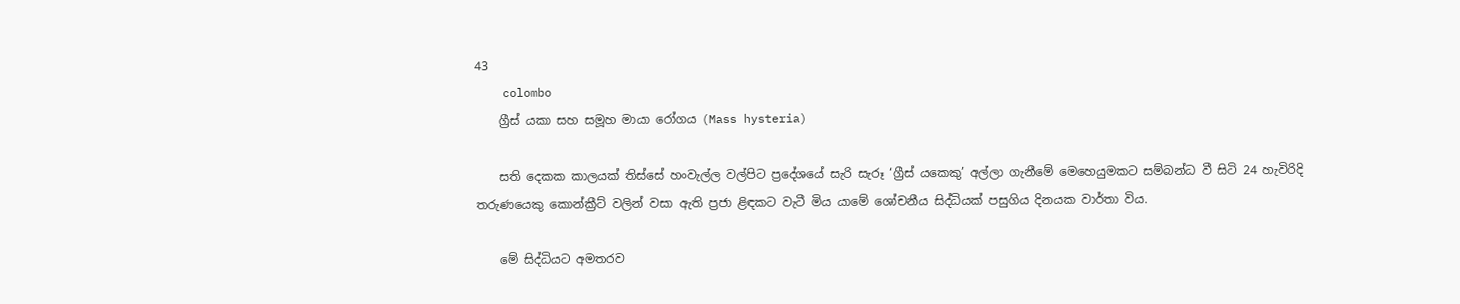43
    colombo
    ග්‍රීස් යකා සහ සමූහ මායා රෝගය (Mass hysteria)

    සති දෙකක කාලයක් තිස්සේ හංවැල්ල වල්පිට ප්‍රදේශයේ සැරි සැරූ ‘ග්‍රීස් ‍යකෙකු’ අල්ලා ගැනීමේ මෙහෙයුමකට සම්බන්ධ වී සිටි 24 හැවිරිදි තරුණයෙකු කොන්ක්‍රීට් වලින් වසා ඇති ප්‍රජා ළිඳකට‍ වැටී මිය යාමේ ශෝචනීය සිද්ධියක් පසුගිය දිනයක වාර්තා විය.

    මේ සිද්ධියට අමතරව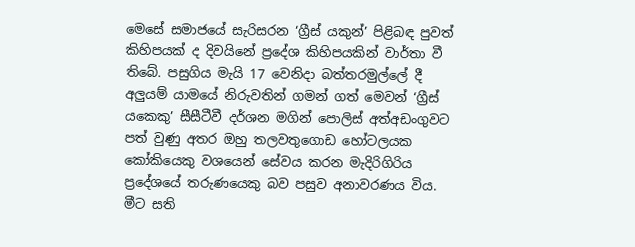මෙසේ සමාජයේ සැරිසරන ‘ග්‍රීස් යකුන්’ පිළිබඳ පුවත් කිහිපයක් ද දිවයිනේ ප්‍රදේශ කිහිපයකින් වාර්තා වී තිබේ. පසුගිය මැයි 17 වෙනිදා බත්තරමුල්ලේ දී අලුයම් යාමයේ නිරුවතින් ගමන් ගත් මෙවන් ‘ග්‍රීස් යකෙකු’ සීසීටීවී දර්ශන මගින් පොලිස් අත්අඩංගුවට පත් වුණු අතර ඔහු තලවතුගොඩ හෝටලයක කෝකියෙකු වශයෙන් සේවය කරන මැදිරිගිරිය ප්‍රදේශයේ තරුණයෙකු බව පසුව අනාවරණය විය. මීට සති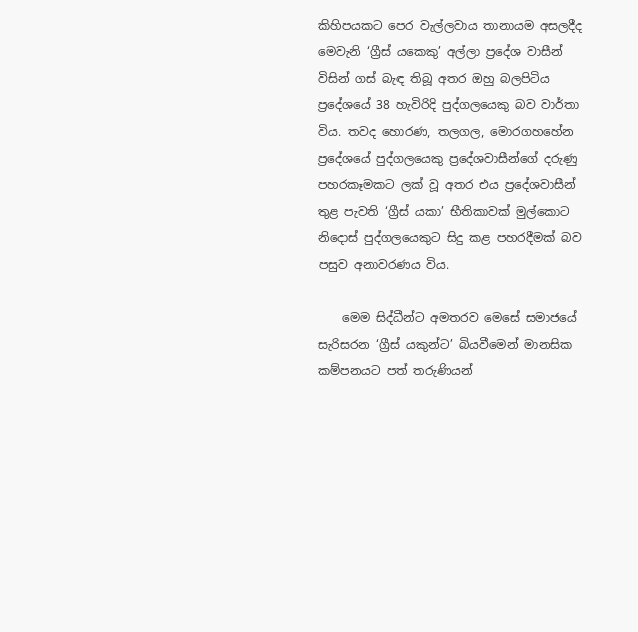කිහිපයකට පෙර වැල්ලවාය තානායම අසලදීද මෙවැනි ‘ග්‍රීස් යකෙකු’ අල්ලා ප්‍රදේශ වාසීන් විසින් ගස් බැඳ තිබූ අතර ඔහු බලපිටිය ප්‍රදේශයේ 38 හැවිරිදි පුද්ගලයෙකු බව වාර්තා විය. තවද හොරණ, තලගල, මොරගහහේන ප්‍රදේශයේ පුද්ගලයෙකු ප්‍රදේශවාසීන්ගේ දරුණු පහරකෑමකට ලක් වූ අතර එය ප්‍රදේශවාසීන් තුළ පැවති ‘ග්‍රීස් යකා’ භීතිකාවක් මුල්කොට නිදොස් පුද්ගලයෙකුට සිදු කළ පහරදීමක් බව පසුව අනාවරණය විය.

    මෙම සිද්ධීන්ට අමතරව මෙසේ සමාජයේ සැරිසරන ‘ග්‍රීස් යකුන්ට’ බියවීමෙන් මානසික කම්පනයට පත් තරුණියන්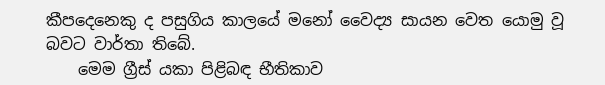කීපදෙනෙකු ද පසුගිය කාලයේ මනෝ වෛද්‍ය සායන වෙත යොමු වූ බවට වාර්තා තිබේ.
    මෙම ග්‍රීස් යකා පිළිබඳ භීතිකාව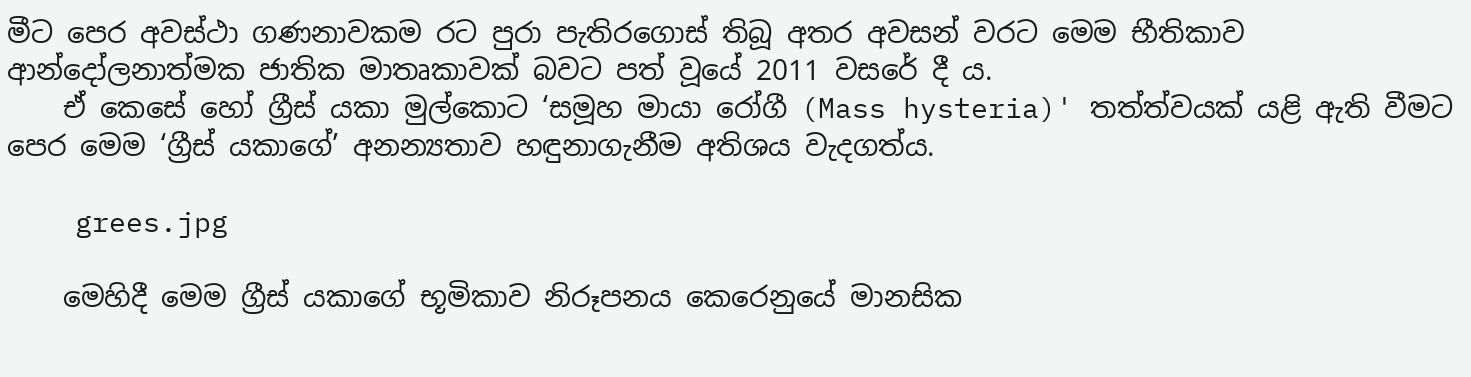මීට පෙර අවස්ථා ගණනාවකම රට පුරා පැතිරගොස් තිබූ අතර අවසන් වරට මෙම භීතිකාව ආන්දෝලනාත්මක ජාතික මාතෘකාවක් බවට පත් වූයේ 2011 වසරේ දී ය.
    ඒ කෙසේ හෝ ග්‍රීස් යකා මුල්කොට ‘සමූහ මායා රෝගී (Mass hysteria)' තත්ත්වයක් යළි ඇති වීමට පෙර මෙම ‘ග්‍රීස් යකාගේ’ අනන්‍යතාව හඳුනාගැනීම අතිශය වැදගත්ය.

    grees.jpg

    මෙහිදී මෙම ග්‍රීස් යකාගේ භූමිකාව නිරූපනය කෙරෙනුයේ මානසික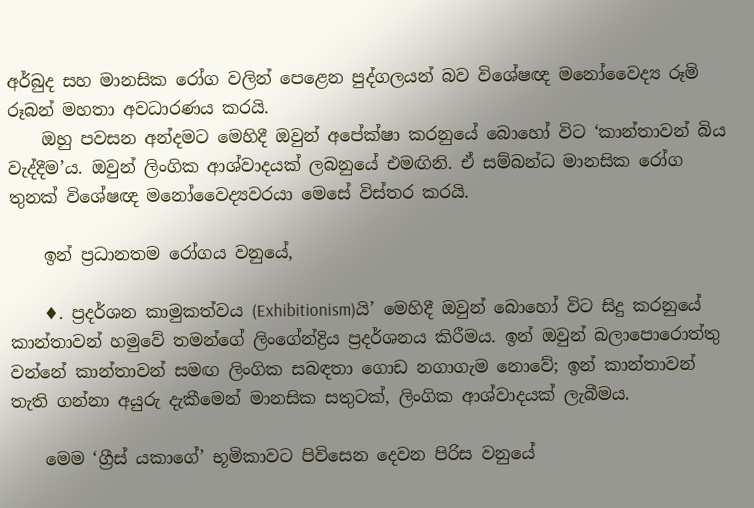අර්බුද සහ මානසික රෝග වලින් පෙළෙන පුද්ගලයන් බව විශේෂඥ මනෝවෛද්‍ය රූමි රූබන් මහතා අවධාරණය කරයි.
    ඔහු පවසන අන්දමට මෙහිදී ඔවුන් අපේක්ෂා කරනුයේ බොහෝ විට ‘කාන්තාවන් බිය වැද්දීම’ය. ඔවුන් ලිංගික ආශ්වාදයක් ලබනුයේ එමඟිනි. ඒ සම්බන්ධ මානසික රෝග තුනක් විශේෂඥ මනෝවෛද්‍යවරයා මෙසේ විස්තර කරයි.

    ඉන් ප්‍රධානතම රෝගය වනුයේ,

    ♦. ප්‍රදර්ශන කාමුකත්වය (Exhibitionism)යි’ මෙහිදී ඔවුන් බොහෝ විට සිදු කරනුයේ කාන්තාවන් හමුවේ තමන්ගේ ලිංගේන්ද්‍රිය ප්‍රදර්ශනය කිරීමය. ඉන් ඔවුන් බලාපොරොත්තු වන්නේ කාන්තාවන් සමඟ ලිංගික සබඳතා ගොඩ නගාගැම නොවේ; ඉන් කාන්තාවන් තැති ගන්නා අයුරු දැකීමෙන් මානසික සතුටක්, ලිංගික ආශ්වාදයක් ලැබීමය.

    මෙම ‘ග්‍රීස් යකාගේ’ භූමිකාවට පිවිසෙන දෙවන පිරිස වනුයේ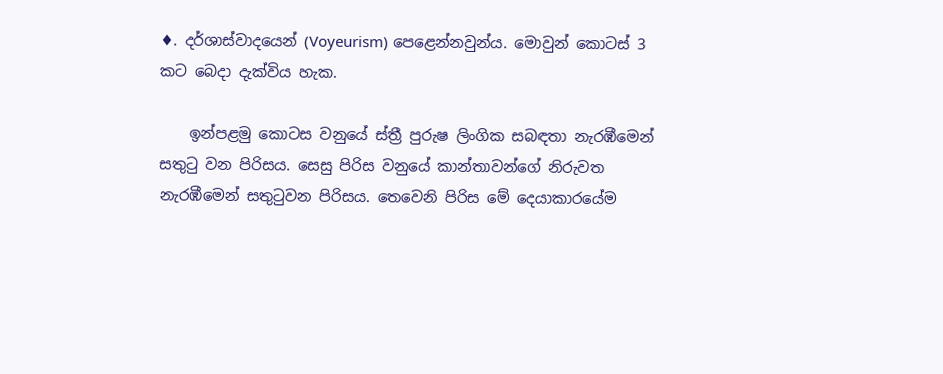♦. දර්ශාස්වාදයෙන් (Voyeurism) පෙළෙන්නවුන්ය. මොවුන් කොටස් 3 කට බෙදා දැක්විය හැක.

    ඉන්පළමු කොටස වනුයේ ස්ත්‍රී පුරුෂ ලිංගික සබඳතා නැරඹීමෙන් සතුටු වන පිරිසය. සෙසු පිරිස වනුයේ කාන්තාවන්ගේ නිරුවත නැරඹීමෙන් සතුටුවන පිරිසය. තෙවෙනි පිරිස මේ දෙයාකාරයේම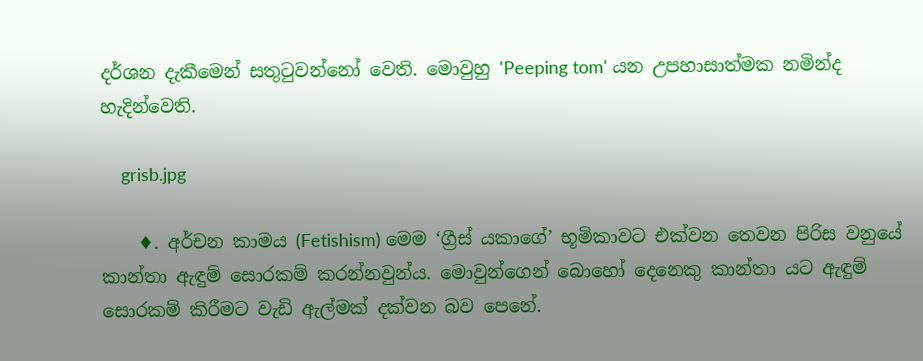දර්ශන දැකීමෙන් සතුටුවන්නෝ වෙති. මොවුහු 'Peeping tom' යන උපහාසාත්මක නමින්ද හැදින්වෙති.

    grisb.jpg

    ♦. අර්චන කාමය (Fetishism) මෙම ‘ග්‍රීස් යකාගේ’ භූමිකාවට එක්වන තෙවන පිරිස වනුයේ කාන්තා ඇඳුම් සොරකම් කරන්නවුන්ය. මොවුන්ගෙන් බොහෝ දෙනෙකු කාන්තා යට ඇඳුම් සොරකම් කිරීමට වැඩි ඇල්මක් දක්වන බව පෙනේ.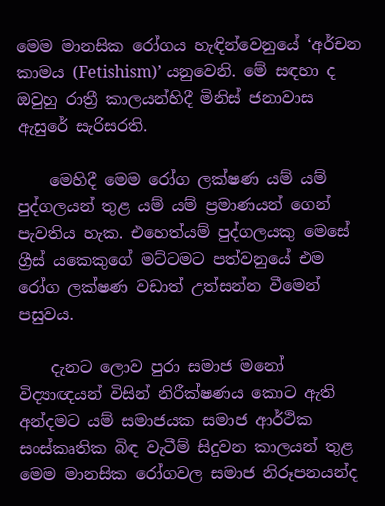මෙම මානසික‍ රෝගය හැඳින්වෙනුයේ ‘අර්චන කාමය (Fetishism)’ යනුවෙනි. මේ සඳහා ද ඔවුහු රාත්‍රී කාලයන්හිදී මිනිස් ජනාවාස ඇසුරේ සැරිසරති.

    මෙහිදී මෙම රෝග ලක්ෂණ යම් යම් පුද්ගලයන් තුළ යම් යම් ප්‍රමාණයන් ගෙන් පැවතිය හැක. එහෙත්යම් පුද්ගලයකු මෙසේ ග්‍රීස් යකෙකුගේ මට්ටමට පත්වනුයේ එම රෝග ලක්ෂණ වඩාත් උත්සන්න වීමෙන් පසුවය.

    දැනට ලොව පුරා සමාජ මනෝ විද්‍යාඥයන් විසින් නිරීක්ෂණය කොට ඇති අන්දමට යම් සමාජයක සමාජ ආර්ථික සංස්කෘතික බිඳ වැටීම් සිදුවන කාලයන් තුළ මෙම මානසික රෝගවල සමාජ නිරූපනයන්ද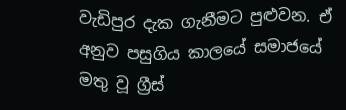වැඩිපුර දැක ගැනීමට පුළුවන. ඒ අනුව පසුගිය කාලයේ සමාජයේ මතු වූ ග්‍රීස්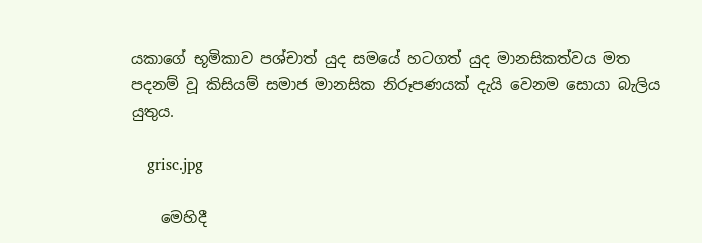යකාගේ භූමිකාව පශ්චාත් යුද සමයේ හටගත් යුද මානසිකත්වය මත පදනම් වූ කිසියම් සමාජ මානසික නිරූපණයක් දැයි වෙනම සොයා බැලිය යුතුය.

    grisc.jpg

    මෙහිදී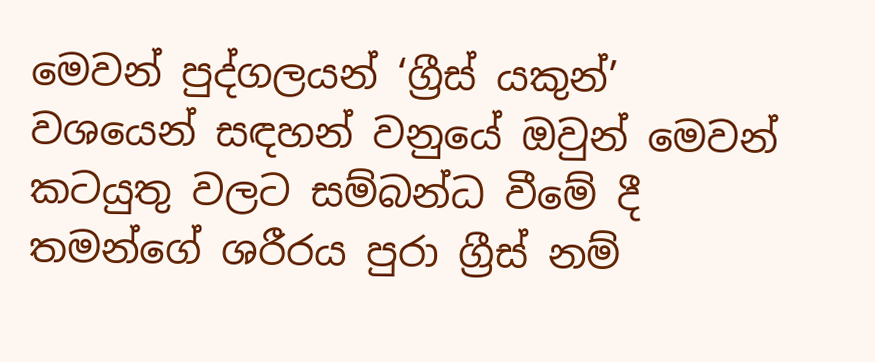මෙවන් පුද්ගලයන් ‘ග්‍රීස් යකුන්’ වශයෙන් සඳහන් වනුයේ ඔවුන් මෙවන් කටයුතු වලට සම්බන්ධ වීමේ දී තමන්ගේ ශරීරය පුරා ග්‍රීස් නම්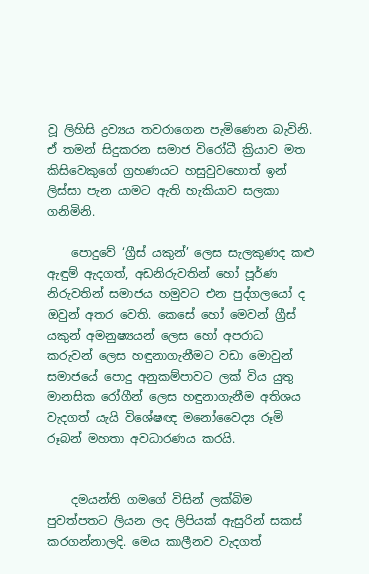වූ ලිහිසි ද්‍රව්‍යය තවරාගෙන පැමිණෙන බැවිනි. ඒ තමන් සිදුකරන සමාජ විරෝධී ක්‍රියාව මත කිසිවෙකුගේ ග්‍රහණයට හසුවුවහොත් ඉන් ලිස්සා පැන යාමට ඇති හැකියාව සලකා ගනිමිනි.

    පොදුවේ ‘ග්‍රීස් යකුන්’ ලෙස සැලකුණද කළු ඇඳුම් ඇදගත්, අඩනිරුවතින් හෝ පූර්ණ නිරුවතින් සමාජය හමුවට එන පුද්ගලයෝ ද ඔවුන් අතර වෙති. කෙසේ හෝ මෙවන් ග්‍රීස් යකුන් අමනුෂ්‍යයන් ලෙස හෝ අපරාධ කරුවන් ලෙස හඳුනාගැනීමට වඩා මොවුන් සමාජයේ පොදු අනුකම්පාවට ලක් විය යුතු මානසික රෝගීන් ලෙස හඳුනාගැනීම අතිශය වැදගත් යැයි විශේෂඥ මනෝවෛද්‍ය රූමි රූබන් මහතා අවධාරණය කරයි.


    දමයන්ති ගමගේ විසින් ලක්බිම පුවත්පතට ලියන ලද ලිපියක් ඇසුරින් සකස් කරගන්නාලදි. මෙය කාලීනව වැදගත්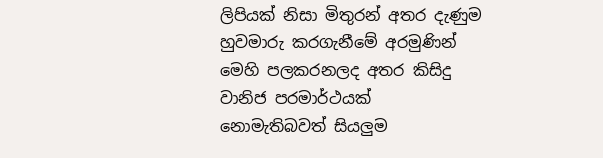ලිපියක් නිසා මිතුරන් අතර දැණුම හුවමාරු කරගැනීමේ අරමුණින් මෙහි පලකරනලද අතර කිසිදු වානිජ පරමාර්ථයක් නොමැතිබවත් සියලුම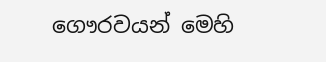ගෞරවයන් මෙහි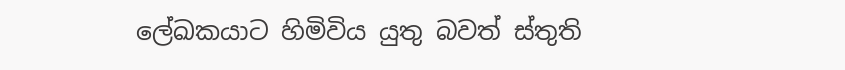ලේඛකයාට හිමිවිය යුතු බවත් ස්තුති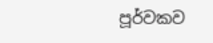පූර්වකව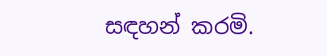සඳහන් කරමි.